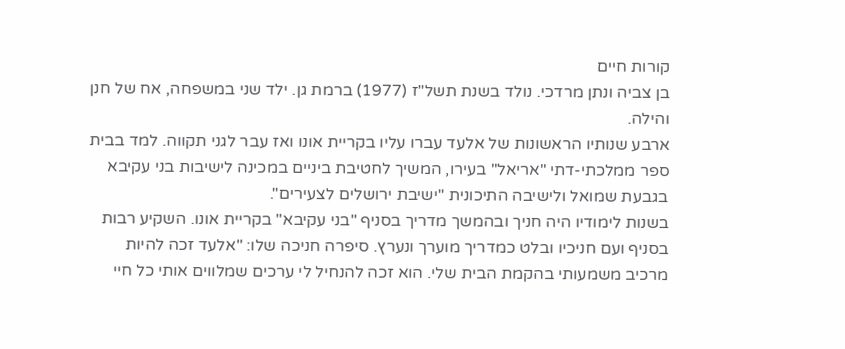קורות חיים
בן צביה ונתן מרדכי. נולד בשנת תשל"ז (1977) ברמת גן. ילד שני במשפחה, אח של חנן והילה.
ארבע שנותיו הראשונות של אלעד עברו עליו בקריית אונו ואז עבר לגני תקווה. למד בבית ספר ממלכתי-דתי "אריאל" בעירו, המשיך לחטיבת ביניים במכינה לישיבות בני עקיבא בגבעת שמואל ולישיבה התיכונית "ישיבת ירושלים לצעירים".
בשנות לימודיו היה חניך ובהמשך מדריך בסניף "בני עקיבא" בקריית אונו. השקיע רבות בסניף ועם חניכיו ובלט כמדריך מוערך ונערץ. סיפרה חניכה שלו: "אלעד זכה להיות מרכיב משמעותי בהקמת הבית שלי. הוא זכה להנחיל לי ערכים שמלווים אותי כל חיי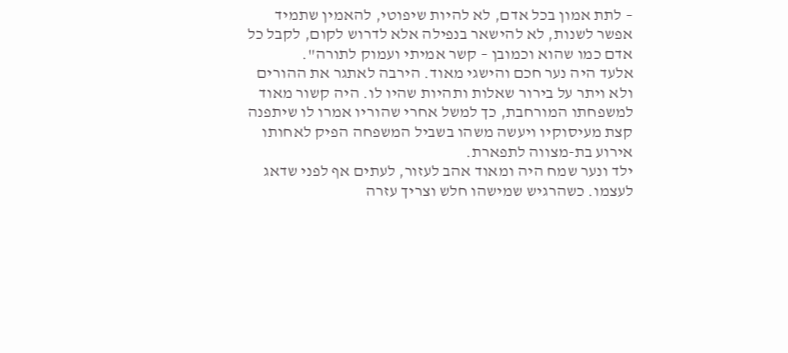– לתת אמון בכל אדם, לא להיות שיפוטי, להאמין שתמיד אפשר לשנות, לא להישאר בנפילה אלא לדרוש לקום, לקבל כל אדם כמו שהוא וכמובן – קשר אמיתי ועמוק לתורה".
אלעד היה נער חכם והישגי מאוד. הירבה לאתגר את ההורים ולא ויתר על בירור שאלות ותהיות שהיו לו. היה קשור מאוד למשפחתו המורחבת, כך למשל אחרי שהוריו אמרו לו שיתפנה קצת מעיסוקיו ויעשה משהו בשביל המשפחה הפיק לאחותו אירוע בת-מצווה לתפארת.
ילד ונער שמח היה ומאוד אהב לעזור, לעתים אף לפני שדאג לעצמו. כשהרגיש שמישהו חלש וצריך עזרה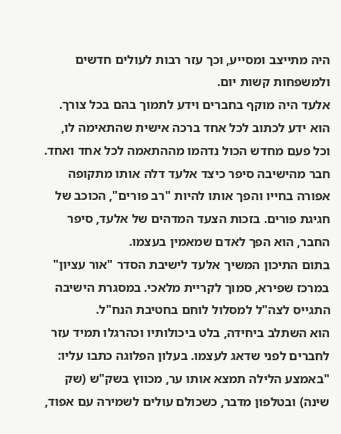היה מתייצב ומסייע, וכך עזר רבות לעולים חדשים ולמשפחות קשות יום.
אלעד היה מוקף בחברים וידע לתמוך בהם בכל צורך. הוא ידע לכתוב לכל אחד ברכה אישית שהתאימה לו, וכל פעם מחדש הכול נדהמו מההתאמה לכל אחד ואחד. חבר מהישיבה סיפר כיצד אלעד דלה אותו מתקופה אפורה בחייו והפך אותו להיות "רב פורים", הכוכב של חגיגת פורים. בזכות הצעד המדהים של אלעד, סיפר החבר, הוא הפך לאדם שמאמין בעצמו.
בתום התיכון המשיך אלעד לישיבת הסדר "אור עציון" במרכז שפירא, סמוך לקריית מלאכי. במסגרת הישיבה התגייס לצה"ל למסלול לוחם בחטיבת הנח"ל.
הוא השתלב ביחידה, בלט ביכולותיו וכהרגלו תמיד עזר לחברים לפני שדאג לעצמו. בעלון הפלוגה כתבו עליו: "באמצע הלילה תמצא אותו ער, מכווץ בשק"ש (שק שינה) ובטלפון מדבר, כשכולם עולים לשמירה עם אפוד,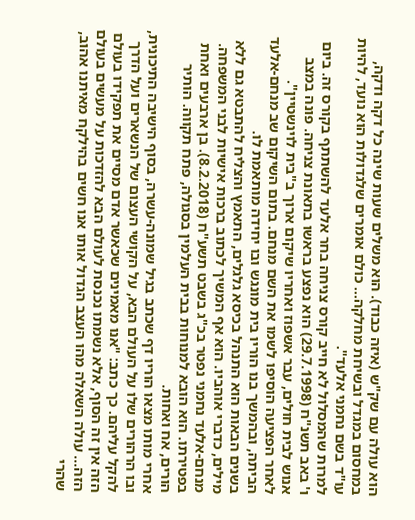הוא עולה עם שק"ש (איזה כבוד). הוא משלים שעות שינה כל דקה ודקה, במחסום במגדל ובשיחת מחלקה... כולם אומרים שלגדולות הוא נועד, להיות עו"ד בשם נחמני אלעד".
למרות שהמסלול לא חייב קורס צניחה בחר אלעד להשתתף בקורס זה. ביום ו' באב תשנ"ח (29.7.1998) הוא נפצע בראשו בתאונת צניחה. פונה במצב אנוש לבית חולים, עבר אשפוז ואחריו שיקום ארוך ב"בית לוינשטיין".
לאחר הפציעה הוסיפו לשמו את השם מנחם. בתום השיקום שב מנחם-אלעד הביתה, ובהמשך בנו הוריו בית מונגש ובו יחידה מותאמת לו.
בשנים הבאות הוא התנהל בכיסא גלגלים, התאמץ והצליח להתבטא גם ללא מילים, כדברי אוהביו. הוא אף המשיך לכתוב ברכות אישיות לבני המשפחה.
מנחם-אלעד נחמני נפטר בכ"ג בשבט תשע"ח (8.2.2018). בן ארבעים ואחת בפטירתו. הוא הובא למנוחות בבית העלמין בסגולה, פתח תקווה. הותיר הורים, אח ואחות.
אחרי מותו מצאו הוריו דף שכתב בגיל שמונה-עשרה, בסוף הישיבה התיכונית, ובו הרהורים שלו על העולם הבא, על הקושי העצום של הנשארים ועל הדרך להקל עליהם. כך כתב: "אנו מאמינים שכאשר אדם מסיים את תפקידו בעולם הזה אין זה הסוף, אלא נשמתו נכנסת לעולם הבא להזדכות על מעשים בעולם הזה... עולה השאלה מהו העצב הגדול אותו אנו חשים בהילקח מאיתנו אהוב, שהרי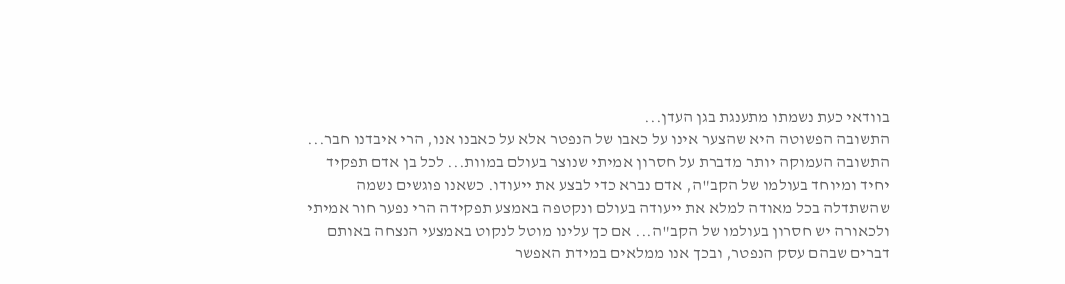בוודאי כעת נשמתו מתענגת בגן העדן...
התשובה הפשוטה היא שהצער אינו על כאבו של הנפטר אלא על כאבנו אנו, הרי איבדנו חבר...
התשובה העמוקה יותר מדברת על חסרון אמיתי שנוצר בעולם במוות... לכל בן אדם תפקיד יחיד ומיוחד בעולמו של הקב"ה, אדם נברא כדי לבצע את ייעודו. כשאנו פוגשים נשמה שהשתדלה בכל מאודה למלא את ייעודה בעולם ונקטפה באמצע תפקידה הרי נפער חור אמיתי ולכאורה יש חסרון בעולמו של הקב"ה... אם כך עלינו מוטל לנקוט באמצעי הנצחה באותם דברים שבהם עסק הנפטר, ובכך אנו ממלאים במידת האפשר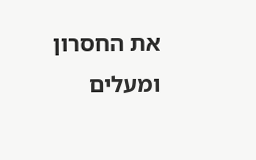את החסרון ומעלים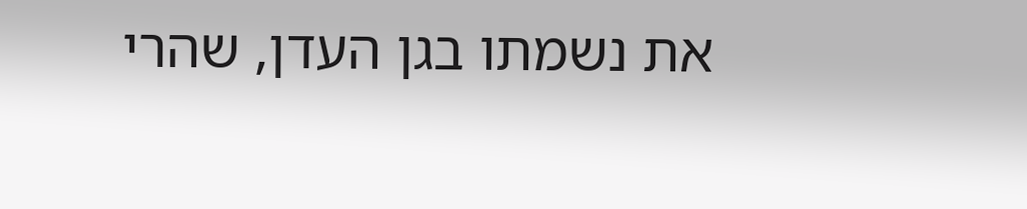את נשמתו בגן העדן, שהרי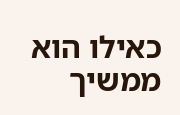כאילו הוא ממשיך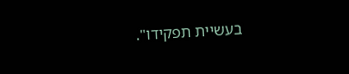בעשיית תפקידו".